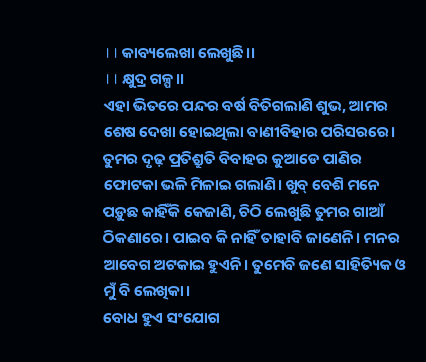।। କାବ୍ୟଲେଖା ଲେଖୁଛି।।
।। କ୍ଷୁଦ୍ର ଗଳ୍ପ।।
ଏହା ଭିତରେ ପନ୍ଦର ବର୍ଷ ବିତିଗଲାଣି ଶୁଭ, ଆମର ଶେଷ ଦେଖା ହୋଇଥିଲା ବାଣୀବିହାର ପରିସରରେ। ତୁମର ଦୃଢ଼ ପ୍ରତିଶ୍ରୁତି ବିବାହର କୁଆଡେ ପାଣିର ଫୋଟକା ଭଳି ମିଳାଇ ଗଲାଣି। ଖୁବ୍ ବେଶି ମନେ ପଡ଼ୁଛ କାହିଁକି କେଜାଣି, ଚିଠି ଲେଖୁଛି ତୁମର ଗାଆଁ ଠିକଣାରେ। ପାଇବ କି ନାହିଁ ତାହାବି ଜାଣେନି। ମନର ଆବେଗ ଅଟକାଇ ହୁଏନି। ତୁମେବି ଜଣେ ସାହିତ୍ୟିକ ଓ ମୁଁ ବି ଲେଖିକା।
ବୋଧ ହୁଏ ସଂଯୋଗ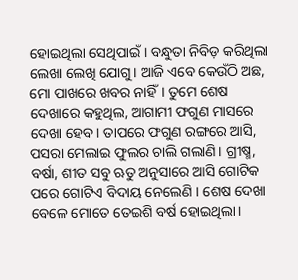ହୋଇଥିଲା ସେଥିପାଇଁ। ବନ୍ଧୁତା ନିବିଡ଼ କରିଥିଲା ଲେଖା ଲେଖି ଯୋଗୁ। ଆଜି ଏବେ କେଉଁଠି ଅଛ, ମୋ ପାଖରେ ଖବର ନାହିଁ। ତୁମେ ଶେଷ ଦେଖାରେ କହୁଥିଲ, ଆଗାମୀ ଫଗୁଣ ମାସରେ ଦେଖା ହେବ। ତାପରେ ଫଗୁଣ ରଙ୍ଗରେ ଆସି, ପସରା ମେଲାଇ ଫୁଲର ଚାଲି ଗଲାଣି। ଗ୍ରୀଷ୍ମ, ବର୍ଷା, ଶୀତ ସବୁ ଋତୁ ଅନୁସାରେ ଆସି ଗୋଟିକ ପରେ ଗୋଟିଏ ବିଦାୟ ନେଲେଣି । ଶେଷ ଦେଖା ବେଳେ ମୋତେ ତେଇଶି ବର୍ଷ ହୋଇଥିଲା।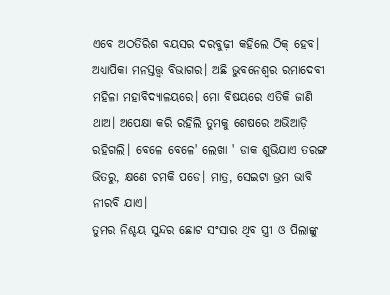ଏବେ ଅଠତିରିଶ ବୟସର ଦରବୁଢ଼ୀ କହିଲେ ଠିକ୍ ହେବ। ଅଧ୍ୟାପିକା ମନସ୍ତତ୍ତ୍ୱ ବିଭାଗର। ଅଛି ଭୁବନେଶ୍ୱର ରମାଦେବୀ ମହିଳା ମହାବିଦ୍ୟାଳୟରେ। ମୋ ବିଷୟରେ ଏତିକି ଜାଣି ଥାଅ। ଅପେକ୍ଷା କରି ରହିଲି ତୁମକୁ ଶେଷରେ ଅଭିଆଡ଼ି ରହିଗଲି। ବେଳେ ବେଳେ' ଲେଖା ' ଡାକ ଶୁଭିଯାଏ ତରଙ୍ଗ ଭିତରୁ, କ୍ଷଣେ ଚମକି ପଡେ। ମାତ୍ର, ସେଇଟା ଭ୍ରମ ଭାବି ନୀରବି ଯାଏ।
ତୁମର ନିଶ୍ଚୟ ସୁନ୍ଦର ଛୋଟ ସଂସାର ଥିବ ସ୍ତ୍ରୀ ଓ ପିଲାଙ୍କୁ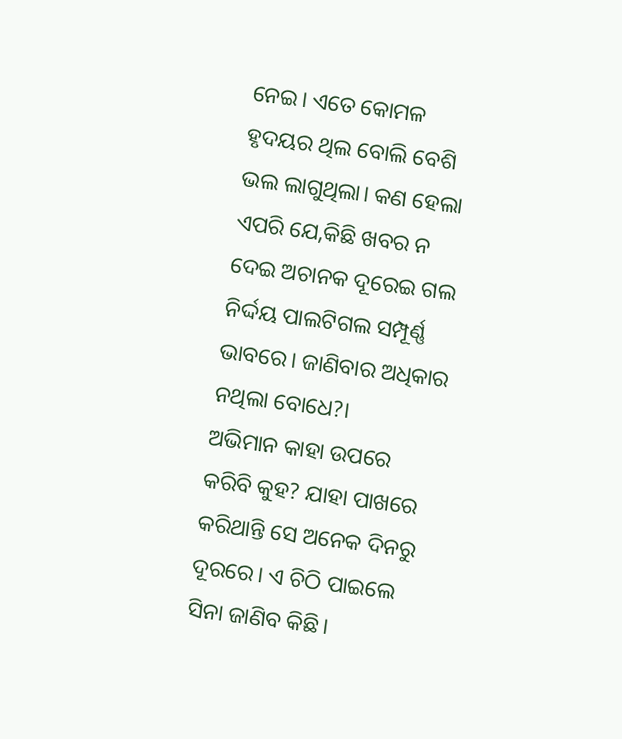ନେଇ। ଏତେ କୋମଳ ହୃଦୟର ଥିଲ ବୋଲି ବେଶି ଭଲ ଲାଗୁଥିଲା। କଣ ହେଲା ଏପରି ଯେ,କିଛି ଖବର ନ ଦେଇ ଅଚାନକ ଦୂରେଇ ଗଲ ନିର୍ଦ୍ଦୟ ପାଲଟିଗଲ ସମ୍ପୂର୍ଣ୍ଣ ଭାବରେ। ଜାଣିବାର ଅଧିକାର ନଥିଲା ବୋଧେ?।
ଅଭିମାନ କାହା ଉପରେ କରିବି କୁହ? ଯାହା ପାଖରେ କରିଥାନ୍ତି ସେ ଅନେକ ଦିନରୁ ଦୂରରେ। ଏ ଚିଠି ପାଇଲେ ସିନା ଜାଣିବ କିଛି।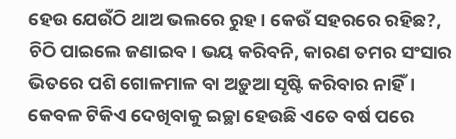ହେଉ ଯେଉଁଠି ଥାଅ ଭଲରେ ରୁହ। କେଉଁ ସହରରେ ରହିଛ?, ଚିଠି ପାଇଲେ ଜଣାଇବ। ଭୟ କରିବନି, କାରଣ ତମର ସଂସାର ଭିତରେ ପଶି ଗୋଳମାଳ ବା ଅଡ଼ୁଆ ସୃଷ୍ଟି କରିବାର ନାହିଁ। କେବଳ ଟିକିଏ ଦେଖିବାକୁ ଇଚ୍ଛା ହେଉଛି ଏତେ ବର୍ଷ ପରେ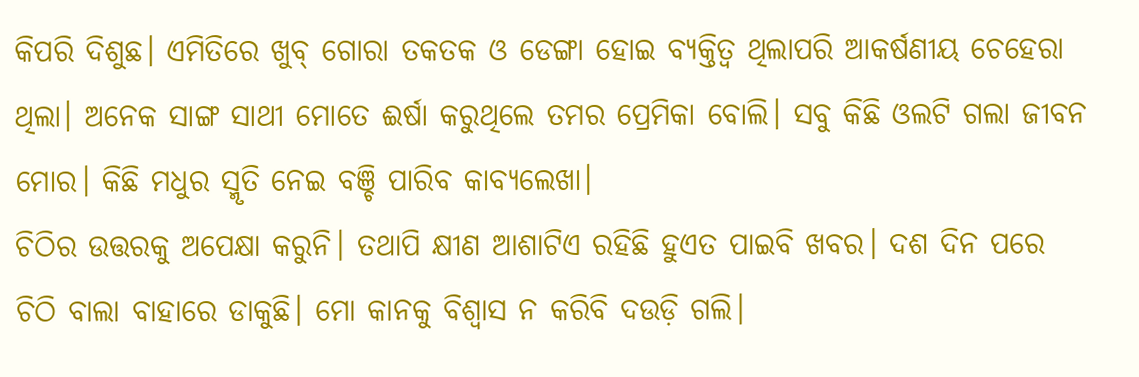କିପରି ଦିଶୁଛ। ଏମିତିରେ ଖୁବ୍ ଗୋରା ତକତକ ଓ ଡେଙ୍ଗା ହୋଇ ବ୍ୟକ୍ତିତ୍ଵ ଥିଲାପରି ଆକର୍ଷଣୀୟ ଚେହେରା ଥିଲା। ଅନେକ ସାଙ୍ଗ ସାଥୀ ମୋତେ ଈର୍ଷା କରୁଥିଲେ ତମର ପ୍ରେମିକା ବୋଲି। ସବୁ କିଛି ଓଲଟି ଗଲା ଜୀବନ ମୋର। କିଛି ମଧୁର ସ୍ମୃତି ନେଇ ବଞ୍ଚି ପାରିବ କାବ୍ୟଲେଖା।
ଚିଠିର ଉତ୍ତରକୁ ଅପେକ୍ଷା କରୁନି। ତଥାପି କ୍ଷୀଣ ଆଶାଟିଏ ରହିଛି ହୁଏତ ପାଇବି ଖବର। ଦଶ ଦିନ ପରେ ଚିଠି ବାଲା ବାହାରେ ଡାକୁଛି। ମୋ କାନକୁ ବିଶ୍ଵାସ ନ କରିବି ଦଉଡ଼ି ଗଲି।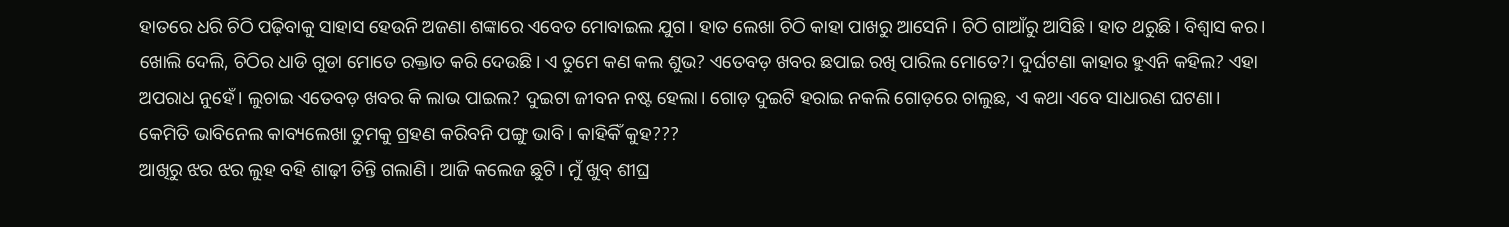ହାତରେ ଧରି ଚିଠି ପଢ଼ିବାକୁ ସାହାସ ହେଉନି ଅଜଣା ଶଙ୍କାରେ ଏବେତ ମୋବାଇଲ ଯୁଗ। ହାତ ଲେଖା ଚିଠି କାହା ପାଖରୁ ଆସେନି। ଚିଠି ଗାଆଁରୁ ଆସିଛି। ହାତ ଥରୁଛି। ବିଶ୍ୱାସ କର।
ଖୋଲି ଦେଲି, ଚିଠିର ଧାଡି ଗୁଡା ମୋତେ ରକ୍ତାତ କରି ଦେଉଛି। ଏ ତୁମେ କଣ କଲ ଶୁଭ? ଏତେବଡ଼ ଖବର ଛପାଇ ରଖି ପାରିଲ ମୋତେ?। ଦୁର୍ଘଟଣା କାହାର ହୁଏନି କହିଲ? ଏହା ଅପରାଧ ନୁହେଁ। ଲୁଚାଇ ଏତେବଡ଼ ଖବର କି ଲାଭ ପାଇଲ? ଦୁଇଟା ଜୀବନ ନଷ୍ଟ ହେଲା। ଗୋଡ଼ ଦୁଇଟି ହରାଇ ନକଲି ଗୋଡ଼ରେ ଚାଲୁଛ, ଏ କଥା ଏବେ ସାଧାରଣ ଘଟଣା। କେମିତି ଭାବିନେଲ କାବ୍ୟଲେଖା ତୁମକୁ ଗ୍ରହଣ କରିବନି ପଙ୍ଗୁ ଭାବି। କାହିକିଁ କୁହ???
ଆଖିରୁ ଝର ଝର ଲୁହ ବହି ଶାଢ଼ୀ ତିନ୍ତି ଗଲାଣି। ଆଜି କଲେଜ ଛୁଟି। ମୁଁ ଖୁବ୍ ଶୀଘ୍ର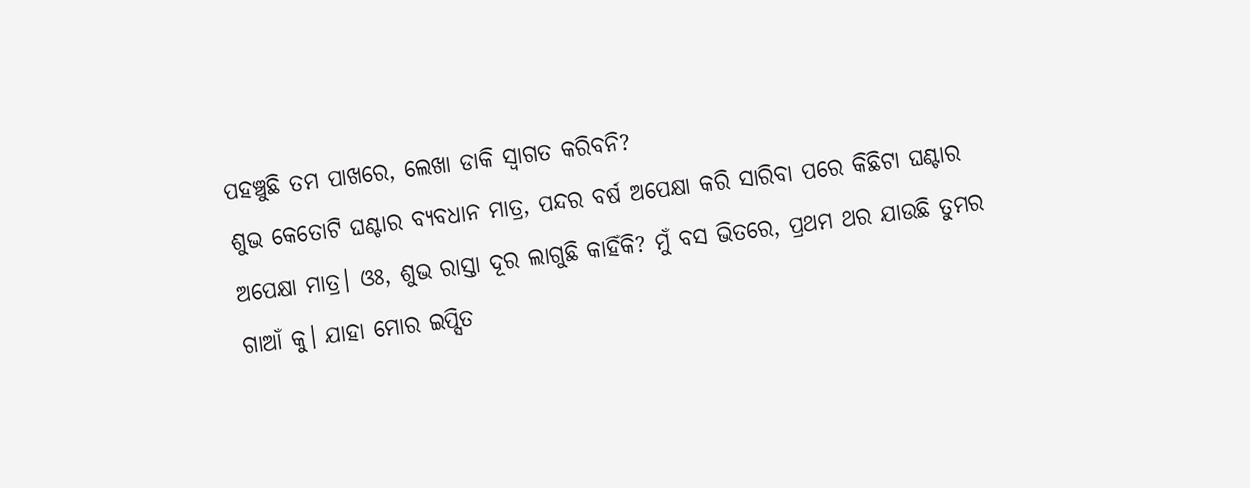ପହଞ୍ଚୁଛି ତମ ପାଖରେ, ଲେଖା ଡାକି ସ୍ଵାଗତ କରିବନି?
ଶୁଭ କେତୋଟି ଘଣ୍ଟାର ବ୍ୟବଧାନ ମାତ୍ର, ପନ୍ଦର ବର୍ଷ ଅପେକ୍ଷା କରି ସାରିବା ପରେ କିଛିଟା ଘଣ୍ଟାର ଅପେକ୍ଷା ମାତ୍ର। ଓଃ, ଶୁଭ ରାସ୍ତା ଦୂର ଲାଗୁଛି କାହିଁକି? ମୁଁ ବସ ଭିତରେ, ପ୍ରଥମ ଥର ଯାଉଛି ତୁମର ଗାଆଁ କୁ। ଯାହା ମୋର ଇପ୍ସିତ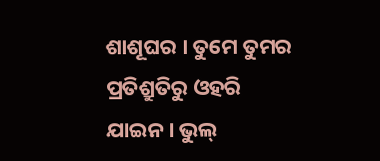ଶାଶୂଘର । ତୁମେ ତୁମର ପ୍ରତିଶ୍ରୁତିରୁ ଓହରି ଯାଇନ। ଭୁଲ୍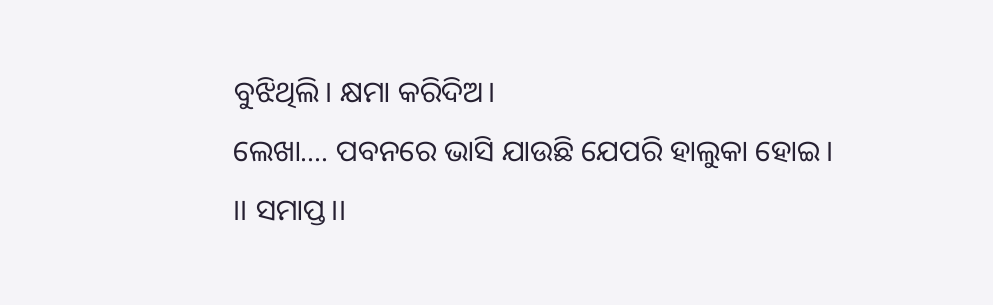ବୁଝିଥିଲି। କ୍ଷମା କରିଦିଅ।
ଲେଖା.... ପବନରେ ଭାସି ଯାଉଛି ଯେପରି ହାଲୁକା ହୋଇ।
।। ସମାପ୍ତ।।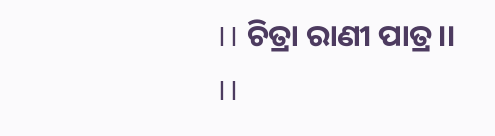।। ଚିତ୍ରା ରାଣୀ ପାତ୍ର।।
।।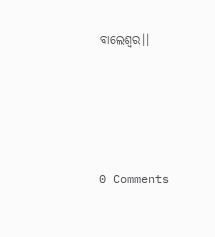ବାଲେଶ୍ବର।।




0 Comments